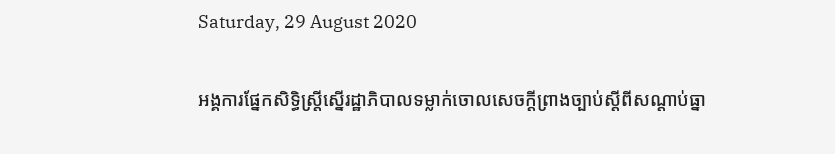Saturday, 29 August 2020

អង្គការផ្នែកសិទ្ធិស្រ្តីស្នើរដ្ឋាភិបាលទម្លាក់ចោលសេចក្ដីព្រាងច្បាប់ស្ដីពីសណ្ដាប់ធ្នា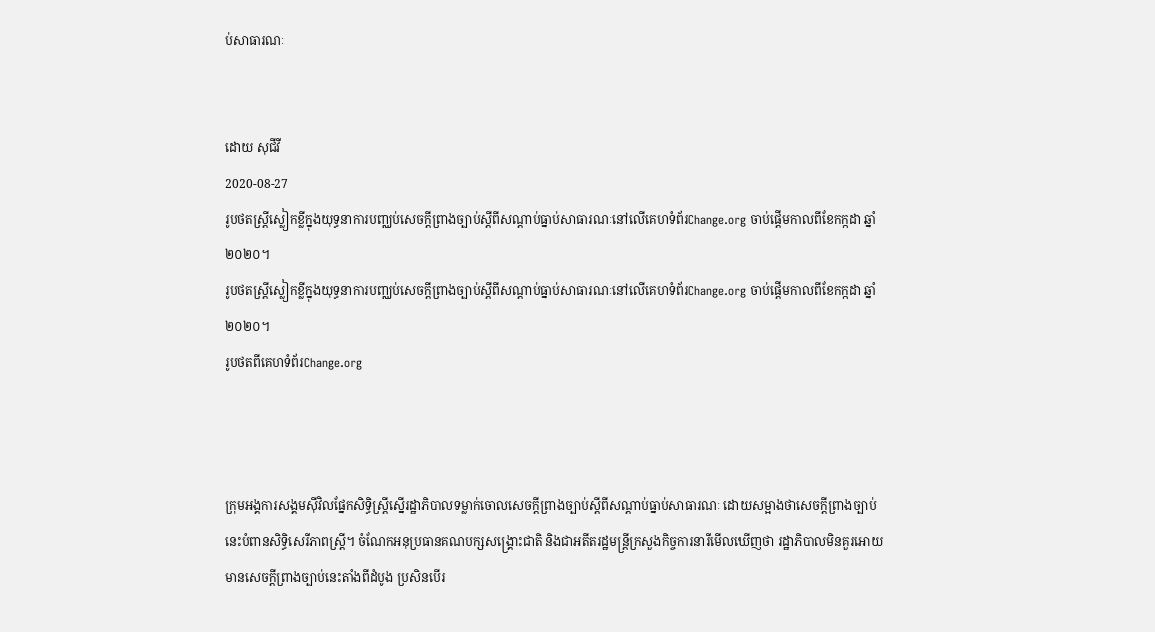ប់សាធារណៈ


ដោយ សុជីវី
2020-08-27
រូបថតស្រ្តីស្លៀកខ្លីក្នុងយុទ្ធនាការបញ្ឈប់សេចក្ដីព្រាងច្បាប់ស្ដីពីសណ្ដាប់ធ្នាប់សាធារណៈនៅលើគេហទំព័រChange.org ចាប់ផ្ដើមកាលពីខែកក្កដា ឆ្នាំ២០២០។
រូបថតស្រ្តីស្លៀកខ្លីក្នុងយុទ្ធនាការបញ្ឈប់សេចក្ដីព្រាងច្បាប់ស្ដីពីសណ្ដាប់ធ្នាប់សាធារណៈនៅលើគេហទំព័រChange.org ចាប់ផ្ដើមកាលពីខែកក្កដា ឆ្នាំ២០២០។
រូបថតពីគេហទំព័រChange.org



ក្រុមអង្គការសង្គមស៊ីវិលផ្នែកសិទ្ធិស្រ្តីស្នើរដ្ឋាភិបាលទម្លាក់ចោលសេចក្ដីព្រាងច្បាប់ស្ដីពីសណ្ដាប់ធ្នាប់សាធារណៈ ដោយសម្អាងថាសេចក្ដីព្រាងច្បាប់នេះបំពានសិទ្ធិសេរីភាពស្រ្តី។ ចំណែកអនុប្រធានគណបក្សសង្រ្គោះជាតិ និងជាអតីតរដ្ឋមន្រ្តីក្រសួងកិច្ចការនារីមើលឃើញថា រដ្ឋាភិបាលមិនគួរអោយមានសេចក្ដីព្រាងច្បាប់នេះតាំងពីដំបូង ប្រសិនបើរ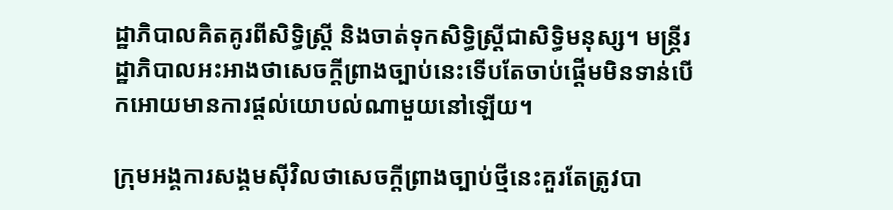ដ្ឋាភិបាលគិតគូរពីសិទ្ធិស្រ្តី និងចាត់ទុកសិទ្ធិស្រ្តីជាសិទ្ធិមនុស្ស។ មន្រ្តីរដ្ឋាភិបាលអះអាងថាសេចក្ដីព្រាងច្បាប់នេះទើបតែចាប់ផ្តើមមិនទាន់បើកអោយមានការផ្ដល់យោបល់ណាមួយនៅឡើយ។

ក្រុមអង្គការសង្គមស៊ីវិលថាសេចក្ដីព្រាងច្បាប់ថ្មីនេះគួរតែត្រូវបា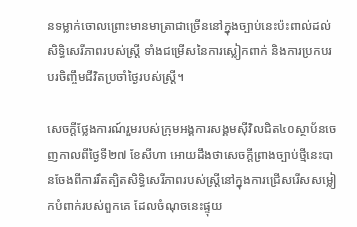នទម្លាក់ចោលព្រោះមានមាត្រាជាច្រើននៅក្នុងច្បាប់នេះប៉ះពាល់ដល់សិទ្ធិសេរីភាពរបស់ស្រ្តី ទាំងជម្រើសនៃការស្លៀកពាក់ និងការប្រកបរបរចិញ្ចឹមជីវិតប្រចាំថ្ងៃរបស់ស្រ្តី។

សេចក្ដីថ្លែងការណ៍រួមរបស់ក្រុមអង្គការសង្គមស៊ីវិលជិត៤០ស្ថាប័នចេញកាលពីថ្ងៃទី២៧ ខែសីហា អោយដឹងថាសេចក្ដីព្រាងច្បាប់ថ្មីនេះបានចែងពីការរឹតត្បិតសិទ្ធិសេរីភាពរបស់ស្រ្តីនៅក្នុងការជ្រើសរើសសម្លៀកបំពាក់របស់ពួកគេ ដែលចំណុចនេះផ្ទុយ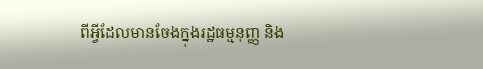ពីអ្វីដែលមានចែងក្នុងរដ្ឋធម្មនុញ្ញ និង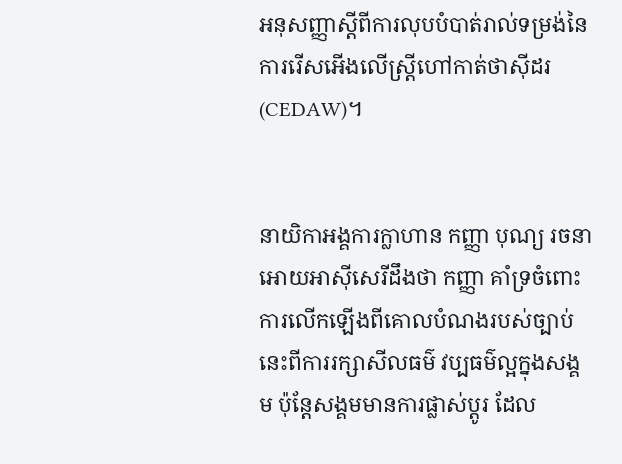អនុសញ្ញាស្ដីពីការលុបបំបាត់រាល់ទម្រង់នៃការរើសអើងលើស្រ្តីហៅកាត់ថាស៊ីដរ(CEDAW)។


នាយិកាអង្គការក្លាហាន កញ្ញា បុណ្យ រចនា អោយអាស៊ីសេរីដឹងថា កញ្ញា គាំទ្រចំពោះការលើកឡើងពីគោលបំណងរបស់ច្បាប់នេះពីការរក្សាសីលធម៌ វប្បធម៌ល្អក្នុងសង្គម ប៉ុន្តែសង្គមមានការផ្លាស់ប្ដូរ ដែល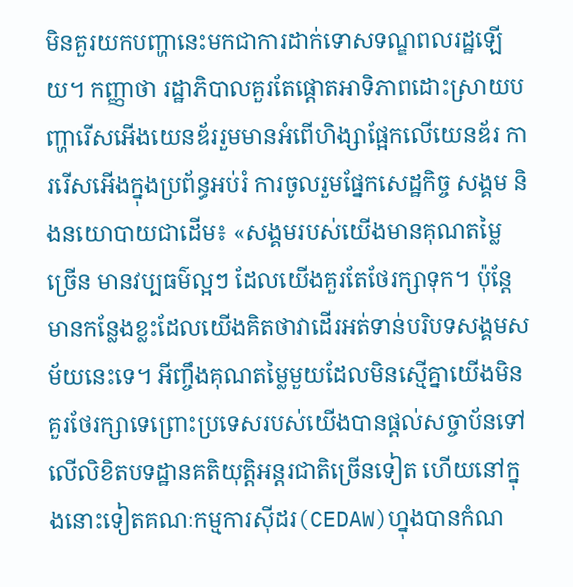មិនគួរយកបញ្ហានេះមកជាការដាក់ទោសទណ្ឌពលរដ្ឋឡើយ។ កញ្ញាថា រដ្ឋាភិបាលគួរតែផ្តោតអាទិភាពដោះស្រាយបញ្ហារើសអើងយេនឌ័ររួមមានអំពើហិង្សាផ្អែកលើយេនឌ័រ ការរើសអើងក្នុងប្រព័ន្ធអប់រំ ការចូលរួមផ្នែកសេដ្ឋកិច្ច សង្គម និងនយោបាយជាដើម៖ «សង្គមរបស់យើងមានគុណតម្លៃច្រើន មានវប្បធម៌ល្អៗ ដែលយើងគួរតែថែរក្សាទុក។ ប៉ុន្តែមានកន្លែងខ្លះដែលយើងគិតថាវាដើរអត់ទាន់បរិបទសង្គមសម័យនេះទេ។ អីញ្ចឹងគុណតម្លៃមួយដែលមិនស្មើគ្នាយើងមិនគួរថែរក្សាទេព្រោះប្រទេសរបស់យើងបានផ្ដល់សច្ចាប័នទៅលើលិខិតបទដ្ឋានគតិយុត្តិអន្តរជាតិច្រើនទៀត ហើយនៅក្នុងនោះទៀតគណៈកម្មការស៊ីដរ(CEDAW)ហ្នុងបានកំណ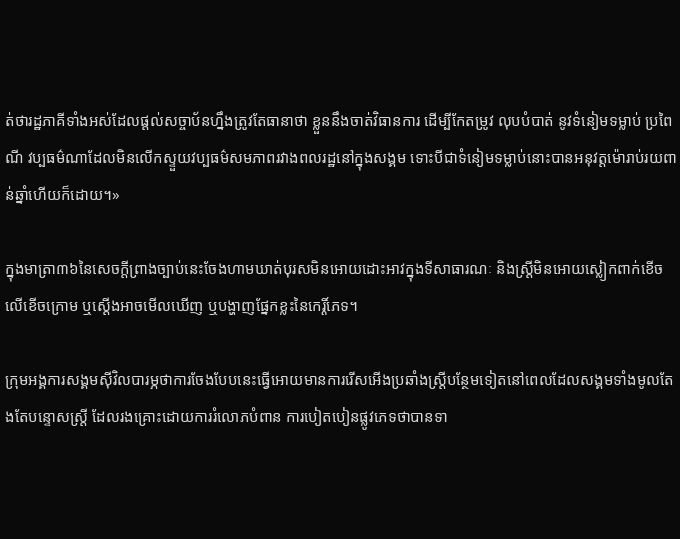ត់ថារដ្ឋភាគីទាំងអស់ដែលផ្ដល់សច្ចាប័នហ្នឹងត្រូវតែធានាថា ខ្លួននឹងចាត់វិធានការ ដើម្បីកែតម្រូវ លុបបំបាត់ នូវទំនៀមទម្លាប់ ប្រពៃណី វប្បធម៌ណាដែលមិនលើកស្ទួយវប្បធម៌សមភាពរវាងពលរដ្ឋនៅក្នុងសង្គម ទោះបីជាទំនៀមទម្លាប់នោះបានអនុវត្តម៉ោរាប់រយពាន់ឆ្នាំហើយក៏ដោយ។»

ក្នុងមាត្រា៣៦នៃសេចក្ដីព្រាងច្បាប់នេះចែងហាមឃាត់បុរសមិនអោយដោះអាវក្នុងទីសាធារណៈ និងស្រ្តីមិនអោយស្លៀកពាក់ខើចលើខើចក្រោម ឬស្ដើងអាចមើលឃើញ ឬបង្ហាញផ្នែកខ្លះនៃកេរ្តិ៍ភេទ។

ក្រុមអង្គការសង្គមស៊ីវិលបារម្ភថាការចែងបែបនេះធ្វើអោយមានការរើសអើងប្រឆាំងស្រ្តីបន្ថែមទៀតនៅពេលដែលសង្គមទាំងមូលតែងតែបន្ទោសស្រ្តី ដែលរងគ្រោះដោយការរំលោភបំពាន ការបៀតបៀនផ្លូវភេទថាបានទា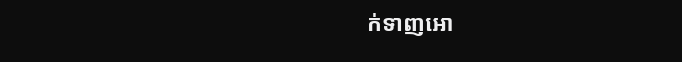ក់ទាញអោ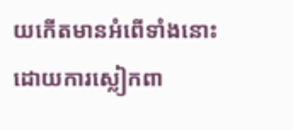យកើតមានអំពើទាំងនោះដោយការស្លៀកពា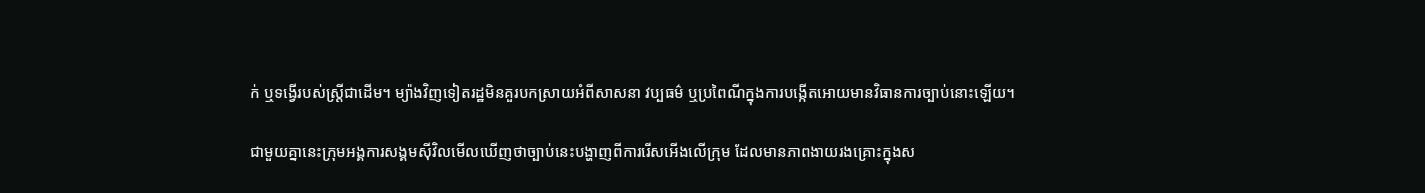ក់ ឬទង្វើរបស់ស្រ្តីជាដើម។ ម្យ៉ាងវិញទៀតរដ្ឋមិនគួរបកស្រាយអំពីសាសនា វប្បធម៌ ឬប្រពៃណីក្នុងការបង្កើតអោយមានវិធានការច្បាប់នោះឡើយ។

ជាមួយគ្នានេះក្រុមអង្គការសង្គមស៊ីវិលមើលឃើញថាច្បាប់នេះបង្ហាញពីការរើសអើងលើក្រុម ដែលមានភាពងាយរងគ្រោះក្នុងស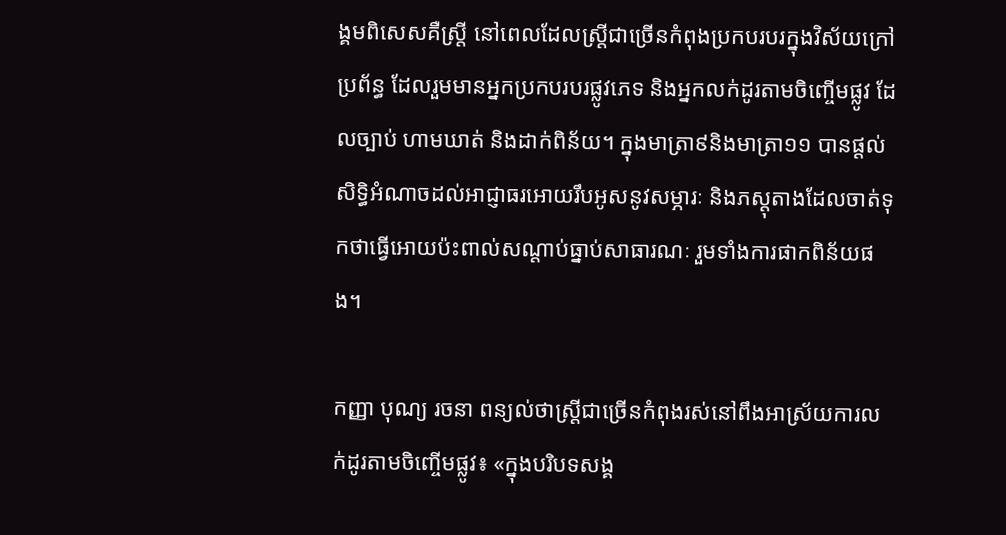ង្គមពិសេសគឺស្រ្តី នៅពេលដែលស្រ្តីជាច្រើនកំពុងប្រកបរបរក្នុងវិស័យក្រៅប្រព័ន្ធ ដែលរួមមានអ្នកប្រកបរបរផ្លូវភេទ និងអ្នកលក់ដូរតាមចិញ្ចើមផ្លូវ ដែលច្បាប់ ហាមឃាត់ និងដាក់ពិន័យ។ ក្នុងមាត្រា៩និងមាត្រា១១ បានផ្ដល់សិទ្ធិអំណាចដល់អាជ្ញាធរអោយរឹបអូសនូវសម្ភារៈ និងភស្ដុតាងដែលចាត់ទុកថាធ្វើអោយប៉ះពាល់សណ្ដាប់ធ្នាប់សាធារណៈ រួមទាំងការផាកពិន័យផង។

កញ្ញា បុណ្យ រចនា ពន្យល់ថាស្រ្តីជាច្រើនកំពុងរស់នៅពឹងអាស្រ័យការលក់ដូរតាមចិញ្ចើមផ្លូវ៖ «ក្នុងបរិបទសង្គ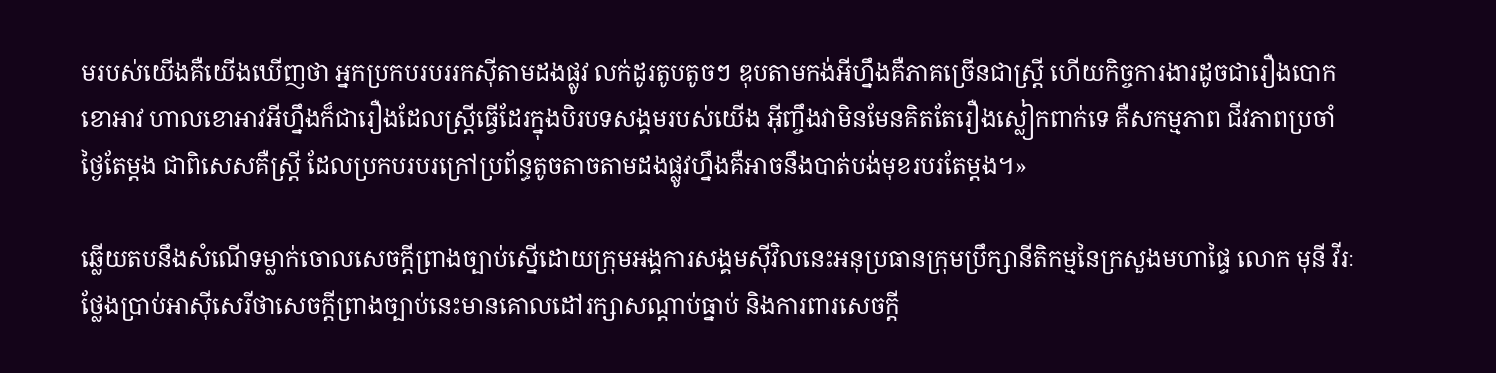មរបស់យើងគឺយើងឃើញថា អ្នកប្រកបរបររកស៊ីតាមដងផ្លូវ លក់ដូរតូបតូចៗ ឌុបតាមកង់អីហ្នឹងគឺភាគច្រើនជាស្រ្តី ហើយកិច្ចការងារដូចជារឿងបោកខោអាវ ហាលខោអាវអីហ្នឹងក៏ជារឿងដែលស្រ្តីធ្វើដែរក្នុងបិរបទសង្គមរបស់យើង អ៊ីញ្ចឹងវាមិនមែនគិតតែរឿងស្លៀកពាក់ទេ គឺសកម្មភាព ជីវភាពប្រចាំថ្ងៃតែម្ដង ជាពិសេសគឺស្រ្តី ដែលប្រកបរបរក្រៅប្រព័ន្ធតូចតាចតាមដងផ្លូវហ្នឹងគឺអាចនឹងបាត់បង់មុខរបរតែម្ដង។»

ឆ្លើយតបនឹងសំណើទម្លាក់ចោលសេចក្ដីព្រាងច្បាប់ស្នើដោយក្រុមអង្គការសង្គមស៊ីវិលនេះអនុប្រធានក្រុមប្រឹក្សានីតិកម្មនៃក្រសួងមហាផ្ទៃ លោក មុនី វីរៈ ថ្លែងប្រាប់អាស៊ីសេរីថាសេចក្ដីព្រាងច្បាប់នេះមានគោលដៅរក្សាសណ្ដាប់ធ្នាប់ និងការពារសេចក្ដី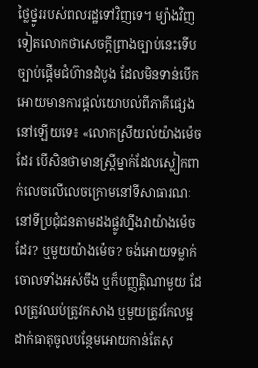ថ្លៃថ្នូររបស់ពលរដ្ឋទៅវិញទេ។ ម្យ៉ាងវិញទៀតលោកថាសេចក្ដីព្រាងច្បាប់នេះទើបច្បាប់ផ្ដើមជំហ៊ានដំបូង ដែលមិនទាន់បើកអោយមានការផ្ដល់យោបល់ពីភាគីផ្សេងនៅឡើយទេ៖ «លោកស្រីយល់យ៉ាងម៉េចដែរ បើសិនថាមានស្រ្តីម្នាក់ដែលស្លៀកពាក់លេចលើលេចក្រោមនៅទីសាធារណៈ នៅទីប្រជុំជនតាមដងផ្លូវហ្នឹងវាយ៉ាងម៉េចដែរ? ឬមួយយ៉ាងម៉េច? ចង់អោយទម្លាក់ចោលទាំងអស់ចឹង ឬក៏បញ្ញត្តិណាមួយ ដែលត្រូវឈប់ត្រូវកសាង ឬមួយត្រូវកែលម្អ ដាក់ធាតុចូលបន្ថែមអោយកាន់តែសុ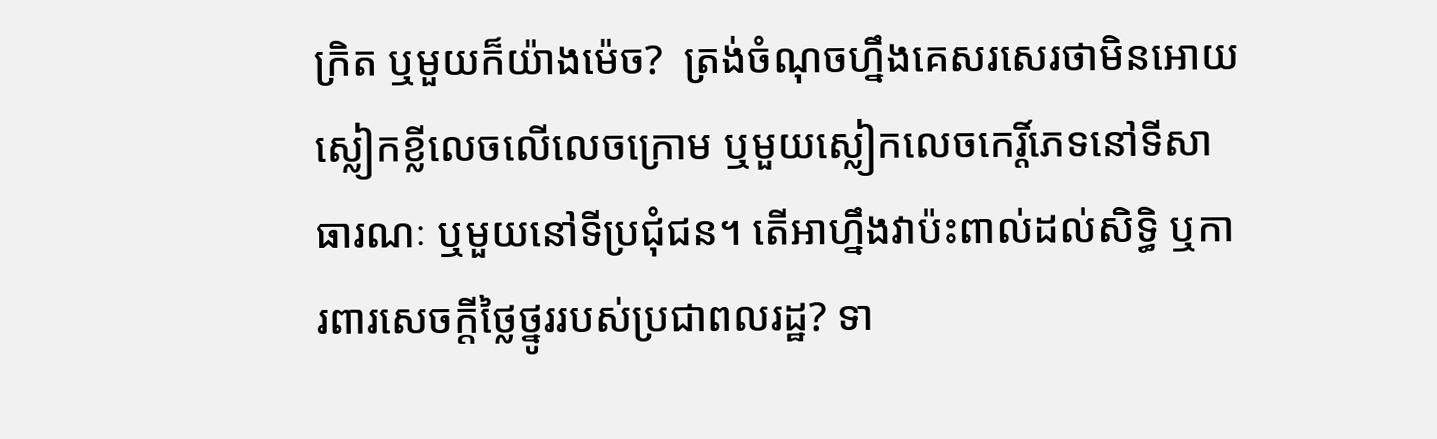ក្រិត ឬមួយក៏យ៉ាងម៉េច?  ត្រង់ចំណុចហ្នឹងគេសរសេរថាមិនអោយស្លៀកខ្លីលេចលើលេចក្រោម ឬមួយស្លៀកលេចកេរ្តិ៍ភេទនៅទីសាធារណៈ ឬមួយនៅទីប្រជុំជន។ តើអាហ្នឹងវាប៉ះពាល់ដល់សិទ្ធិ ឬការពារសេចក្ដីថ្លៃថ្នូររបស់ប្រជាពលរដ្ឋ? ទា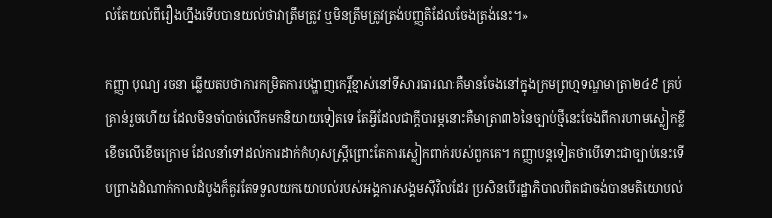ល់តែយល់ពីរឿងហ្នឹងទើបបានយល់ថាវាត្រឹមត្រូវ ឬមិនត្រឹមត្រូវត្រង់បញ្ញតិដែលចែងត្រង់នេះ។»

កញ្ញា បុណ្យ រចនា ឆ្លើយតបថាការកម្រិតការបង្ហាញកេរ្ដិ៍ខ្មាស់នៅទីសារធារណៈគឺមានចែងនៅក្នុងក្រមព្រហ្មទណ្ឌមាត្រា២៤៩ គ្រប់គ្រាន់រួចហើយ ដែលមិនចាំបាច់លើកមកនិយាយទៀតទេ តែអ្វីដែលជាក្ដីបារម្ភនោះគឺមាត្រា៣៦នៃច្បាប់ថ្មីនេះចែងពីការហាមស្លៀកខ្លីខើចលើខើចក្រោម ដែលនាំទៅដល់ការដាក់កំហុសស្រ្តីព្រោះតែការស្លៀកពាក់របស់ពួកគេ។ កញ្ញាបន្តទៀតថាបើទោះជាច្បាប់នេះទើបព្រាងដំណាក់កាលដំបូងក៏គួរតែទទួលយកយោបល់របស់អង្គការសង្គមស៊ីវិលដែរ ប្រសិនបើរដ្ឋាភិបាលពិតជាចង់បានមតិយោបល់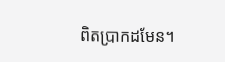ពិតប្រាកដមែន។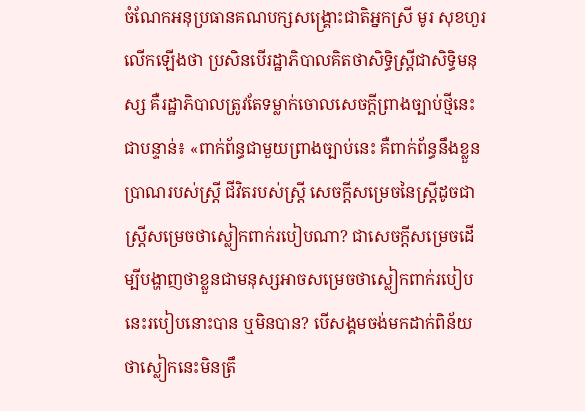ចំណែកអនុប្រធានគណបក្សសង្រ្គោះជាតិអ្នកស្រី មូរ សុខហួរ លើកឡើងថា ប្រសិនបើរដ្ឋាភិបាលគិតថាសិទ្ធិស្រ្តីជាសិទ្ធិមនុស្ស គឺរដ្ឋាភិបាលត្រូវតែទម្លាក់ចោលសេចក្ដីព្រាងច្បាប់ថ្មីនេះជាបន្ទាន់៖ «ពាក់ព័ន្ធជាមួយព្រាងច្បាប់នេះ គឺពាក់ព័ន្ធនឹងខ្លួនប្រាណរបស់ស្រ្តី ជីវិតរបស់ស្រ្តី សេចក្ដីសម្រេចនៃស្រ្តីដូចជា ស្រ្តីសម្រេចថាស្លៀកពាក់របៀបណា? ជាសេចក្ដីសម្រេចដើម្បីបង្ហាញថាខ្លួនជាមនុស្សអាចសម្រេចថាស្លៀកពាក់របៀបនេះរបៀបនោះបាន ឬមិនបាន? បើសង្គមចង់មកដាក់ពិន័យថាស្លៀកនេះមិនត្រឹ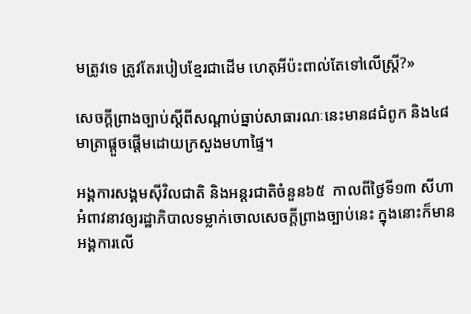មត្រូវទេ ត្រូវតែរបៀបខ្មែរជាដើម ហេតុអីប៉ះពាល់តែទៅលើស្រ្តី?»

សេចក្ដីព្រាងច្បាប់ស្តីពីសណ្តាប់ធ្នាប់សាធារណៈនេះមាន៨ជំពូក និង៤៨មាត្រាផ្ដួចផ្ដើមដោយក្រសួងមហាផ្ទៃ។

អង្គការសង្គមស៊ីវិលជាតិ និងអន្តរជាតិចំនួន៦៥  កាលពីថ្ងៃទី១៣ សីហា អំពាវនាវឲ្យរដ្ឋាភិបាលទម្លាក់ចោលសេចក្តីព្រាងច្បាប់នេះ ក្នុងនោះក៏មាន អង្គការលើ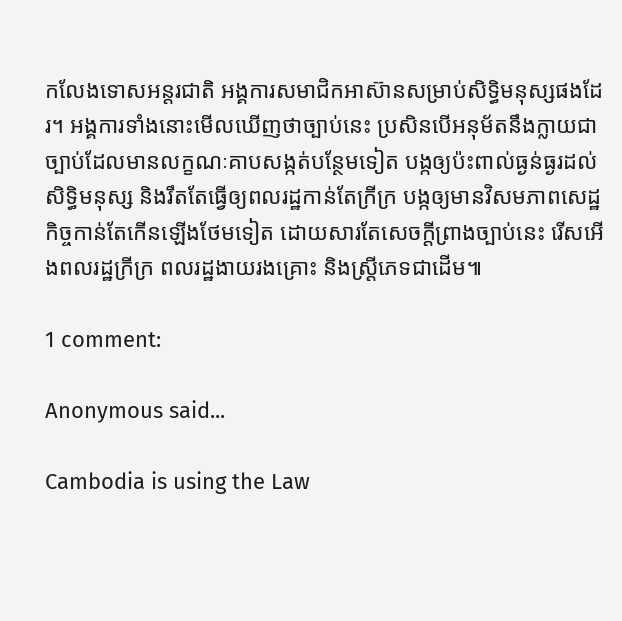កលែងទោសអន្តរជាតិ អង្គការសមាជិកអាស៊ានសម្រាប់សិទ្ធិមនុស្សផងដែរ។ អង្គការទាំងនោះមើលឃើញថាច្បាប់នេះ ប្រសិនបើអនុម័តនឹងក្លាយជាច្បាប់ដែលមានលក្ខណៈគាបសង្កត់បន្ថែមទៀត បង្កឲ្យប៉ះពាល់ធ្ងន់ធ្ងរដល់សិទ្ធិមនុស្ស និងរឹតតែធ្វើឲ្យពលរដ្ឋកាន់តែក្រីក្រ បង្កឲ្យមានវិសមភាពសេដ្ឋកិច្ចកាន់តែកើនឡើងថែមទៀត ដោយសារតែសេចក្តីព្រាងច្បាប់នេះ រើសអើងពលរដ្ឋក្រីក្រ ពលរដ្ឋងាយរងគ្រោះ និងស្ត្រីភេទជាដើម៕

1 comment:

Anonymous said...

Cambodia is using the Law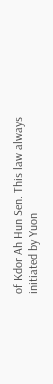of Kdor Ah Hun Sen. This law always initiated by Yuon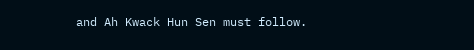and Ah Kwack Hun Sen must follow.